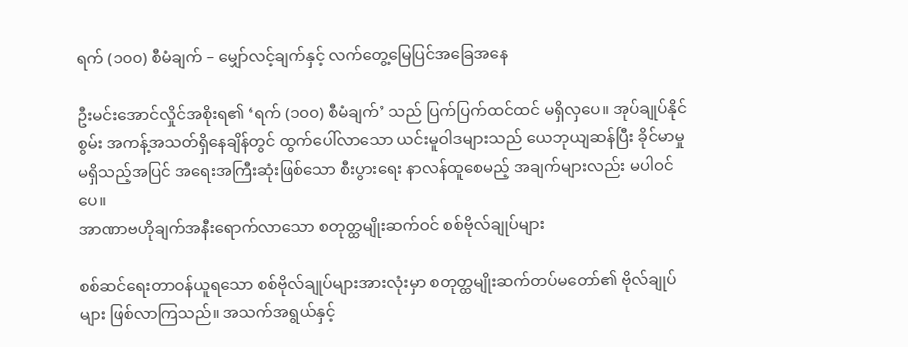ရက် (၁၀၀) စီမံချက် – မျှော်လင့်ချက်နှင့် လက်တွေ့မြေပြင်အခြေအနေ

ဦးမင်းအောင်လှိုင်အစိုးရ၏ ‘ရက် (၁၀၀) စီမံချက်’ သည် ပြက်ပြက်ထင်ထင် မရှိလှပေ။ အုပ်ချုပ်နိုင်စွမ်း အကန့်အသတ်ရှိနေချိန်တွင် ထွက်ပေါ်လာသော ယင်းမူဝါဒများသည် ယေဘုယျဆန်ပြီး ခိုင်မာမှုမရှိသည့်အပြင် အရေးအကြီးဆုံးဖြစ်သော စီးပွားရေး နာလန်ထူစေမည့် အချက်များလည်း မပါဝင်ပေ။
အာဏာဗဟိုချက်အနီးရောက်လာသော စတုတ္ထမျိုးဆက်ဝင် စစ်ဗိုလ်ချုပ်များ

စစ်ဆင်ရေးတာဝန်ယူရသော စစ်ဗိုလ်ချုပ်များအားလုံးမှာ စတုတ္ထမျိုးဆက်တပ်မတော်၏ ဗိုလ်ချုပ်များ ဖြစ်လာကြသည်။ အသက်အရွယ်နှင့်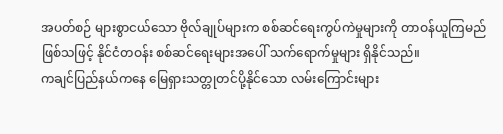အပတ်စဉ် များစွာငယ်သော ဗိုလ်ချုပ်များက စစ်ဆင်ရေးကွပ်ကဲမှုများကို တာဝန်ယူကြမည်ဖြစ်သဖြင့် နိုင်ငံတဝန်း စစ်ဆင်ရေးများအပေါ် သက်ရောက်မှုများ ရှိနိုင်သည်။
ကချင်ပြည်နယ်ကနေ မြေရှားသတ္တုတင်ပို့နိုင်သော လမ်းကြောင်းများ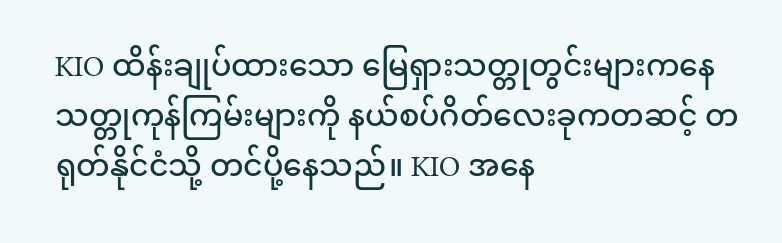KIO ထိန်းချုပ်ထားသော မြေရှားသတ္တုတွင်းများကနေ သတ္တုကုန်ကြမ်းများကို နယ်စပ်ဂိတ်လေးခုကတဆင့် တရုတ်နိုင်ငံသို့ တင်ပို့နေသည်။ KIO အနေ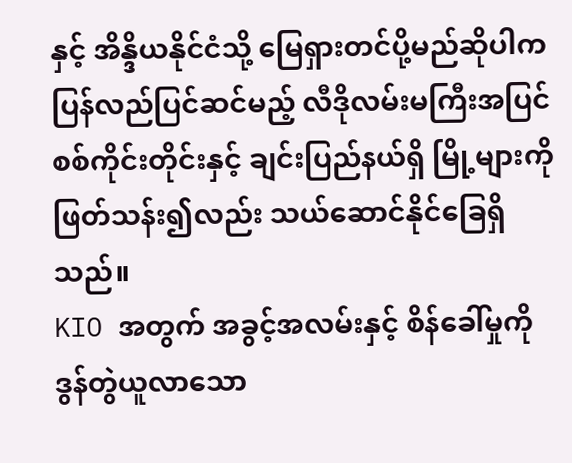နှင့် အိန္ဒိယနိုင်ငံသို့ မြေရှားတင်ပို့မည်ဆိုပါက ပြန်လည်ပြင်ဆင်မည့် လီဒိုလမ်းမကြီးအပြင် စစ်ကိုင်းတိုင်းနှင့် ချင်းပြည်နယ်ရှိ မြို့များကို ဖြတ်သန်း၍လည်း သယ်ဆောင်နိုင်ခြေရှိသည်။
KIO အတွက် အခွင့်အလမ်းနှင့် စိန်ခေါ်မှုကို ဒွန်တွဲယူလာသော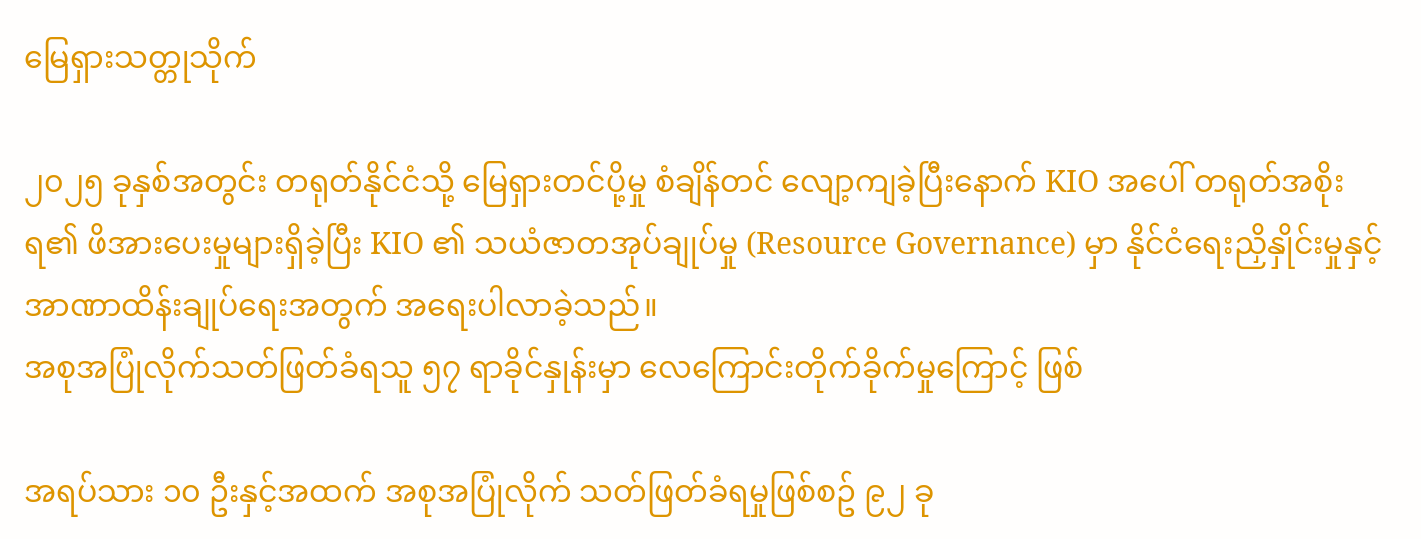မြေရှားသတ္တုသိုက်

၂၀၂၅ ခုနှစ်အတွင်း တရုတ်နိုင်ငံသို့ မြေရှားတင်ပို့မှု စံချိန်တင် လျော့ကျခဲ့ပြီးနောက် KIO အပေါ် တရုတ်အစိုးရ၏ ဖိအားပေးမှုများရှိခဲ့ပြီး KIO ၏ သယံဇာတအုပ်ချုပ်မှု (Resource Governance) မှာ နိုင်ငံရေးညှိနှိုင်းမှုနှင့် အာဏာထိန်းချုပ်ရေးအတွက် အရေးပါလာခဲ့သည်။
အစုအပြုံလိုက်သတ်ဖြတ်ခံရသူ ၅၇ ရာခိုင်နှုန်းမှာ လေကြောင်းတိုက်ခိုက်မှုကြောင့် ဖြစ်

အရပ်သား ၁၀ ဦးနှင့်အထက် အစုအပြုံလိုက် သတ်ဖြတ်ခံရမှုဖြစ်စဥ် ၉၂ ခု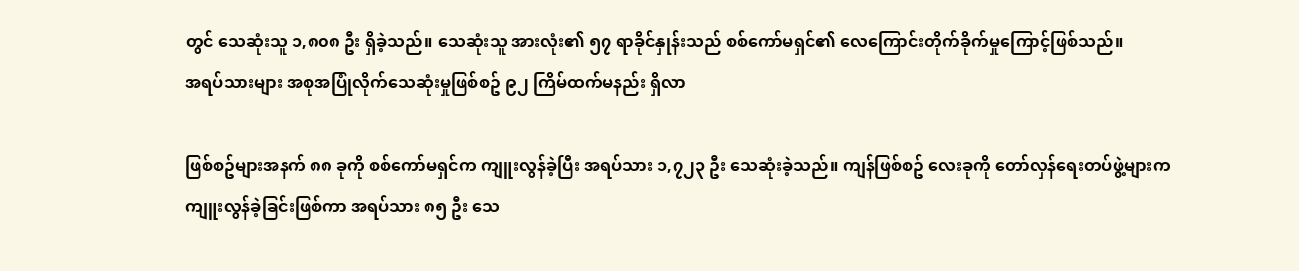တွင် သေဆုံးသူ ၁,၈၀၈ ဦး ရှိခဲ့သည်။ သေဆုံးသူ အားလုံး၏ ၅၇ ရာခိုင်နှုန်းသည် စစ်ကော်မရှင်၏ လေကြောင်းတိုက်ခိုက်မှုကြောင့်ဖြစ်သည်။
အရပ်သားများ အစုအပြုံလိုက်သေဆုံးမှုဖြစ်စဥ် ၉၂ ကြိမ်ထက်မနည်း ရှိလာ

ဖြစ်စဥ်များအနက် ၈၈ ခုကို စစ်ကော်မရှင်က ကျူးလွန်ခဲ့ပြီး အရပ်သား ၁,၇၂၃ ဦး သေဆုံးခဲ့သည်။ ကျန်ဖြစ်စဥ် လေးခုကို တော်လှန်ရေးတပ်ဖွဲ့များက ကျူးလွန်ခဲ့ခြင်းဖြစ်ကာ အရပ်သား ၈၅ ဦး သေ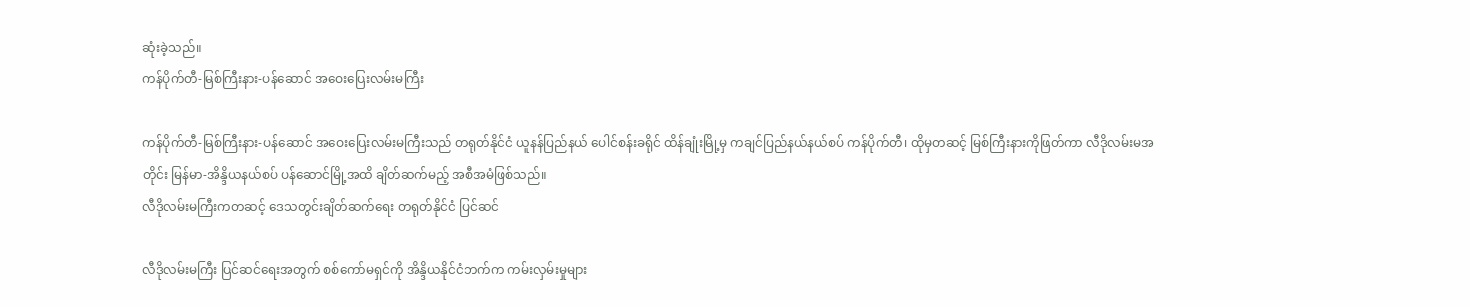ဆုံးခဲ့သည်။
ကန်ပိုက်တီ-မြစ်ကြီးနား-ပန်ဆောင် အဝေးပြေးလမ်းမကြီး

ကန်ပိုက်တီ-မြစ်ကြီးနား-ပန်ဆောင် အဝေးပြေးလမ်းမကြီးသည် တရုတ်နိုင်ငံ ယူနန်ပြည်နယ် ပေါင်စန်းခရိုင် ထိန်ချုံးမြို့မှ ကချင်ပြည်နယ်နယ်စပ် ကန်ပိုက်တီ၊ ထိုမှတဆင့် မြစ်ကြီးနားကိုဖြတ်ကာ လီဒိုလမ်းမအတိုင်း မြန်မာ-အိန္ဒိယနယ်စပ် ပန်ဆောင်မြို့အထိ ချိတ်ဆက်မည့် အစီအမံဖြစ်သည်။
လီဒိုလမ်းမကြီးကတဆင့် ဒေသတွင်းချိတ်ဆက်ရေး တရုတ်နိုင်ငံ ပြင်ဆင်

လီဒိုလမ်းမကြီး ပြင်ဆင်ရေးအတွက် စစ်ကော်မရှင်ကို အိန္ဒိယနိုင်ငံဘက်က ကမ်းလှမ်းမှုများ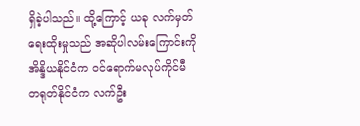ရှိခဲ့ပါသည်။ ထို့ကြောင့် ယခု လက်မှတ်ရေးထိုးမှုသည် အဆိုပါလမ်းကြောင်းကို အိန္ဒိယနိုင်ငံက ဝင်ရောက်မလုပ်ကိုင်မီ တရုတ်နိုင်ငံက လက်ဦး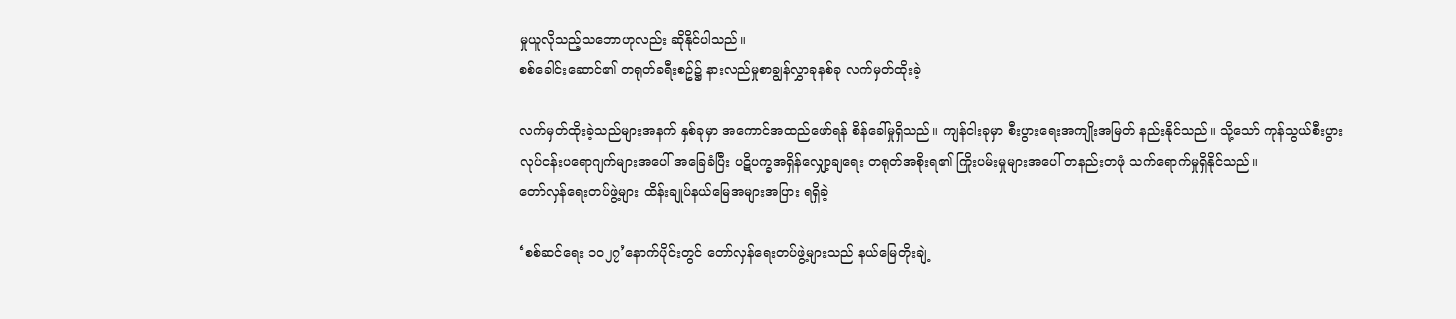မှုယူလိုသည့်သဘောဟုလည်း ဆိုနိုင်ပါသည်။
စစ်ခေါင်းဆောင်၏ တရုတ်ခရီးစဥ်၌ နားလည်မှုစာချွန်လွှာခုနစ်ခု လက်မှတ်ထိုးခဲ့

လက်မှတ်ထိုးခဲ့သည်များအနက် နှစ်ခုမှာ အကောင်အထည်ဖော်ရန် စိန်ခေါ်မှုရှိသည်။ ကျန်ငါးခုမှာ စီးပွားရေးအကျိုးအမြတ် နည်းနိုင်သည်။ သို့သော် ကုန်သွယ်စီးပွား
လုပ်ငန်းပရောဂျက်များအပေါ် အခြေခံပြီး ပဋိပက္ခအရှိန်လျှော့ချရေး တရုတ်အစိုးရ၏ ကြိုးပမ်းမှုများအပေါ် တနည်းတဖုံ သက်ရောက်မှုရှိနိုင်သည်။
တော်လှန်ရေးတပ်ဖွဲ့များ ထိန်းချုပ်နယ်မြေအများအပြား ရရှိခဲ့

‘စစ်ဆင်ရေး ၁၀၂၇’နောက်ပိုင်းတွင် တော်လှန်ရေးတပ်ဖွဲ့များသည် နယ်မြေတိုးချဲ့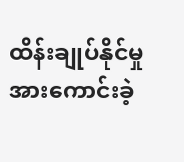ထိန်းချုပ်နိုင်မှု အားကောင်းခဲ့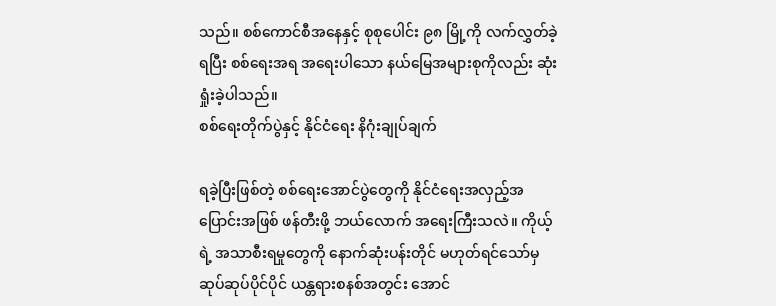သည်။ စစ်ကောင်စီအနေနှင့် စုစုပေါင်း ၉၈ မြို့ကို လက်လွှတ်ခဲ့ရပြီး စစ်ရေးအရ အရေးပါသော နယ်မြေအများစုကိုလည်း ဆုံးရှုံးခဲ့ပါသည်။
စစ်ရေးတိုက်ပွဲနှင့် နိုင်ငံရေး နိဂုံးချုပ်ချက်

ရခဲ့ပြီးဖြစ်တဲ့ စစ်ရေးအောင်ပွဲတွေကို နိုင်ငံရေးအလှည့်အပြောင်းအဖြစ် ဖန်တီးဖို့ ဘယ်လောက် အရေးကြီးသလဲ။ ကိုယ့်ရဲ့ အသာစီးရမှုတွေကို နောက်ဆုံးပန်းတိုင် မဟုတ်ရင်သော်မှ ဆုပ်ဆုပ်ပိုင်ပိုင် ယန္တရားစနစ်အတွင်း အောင်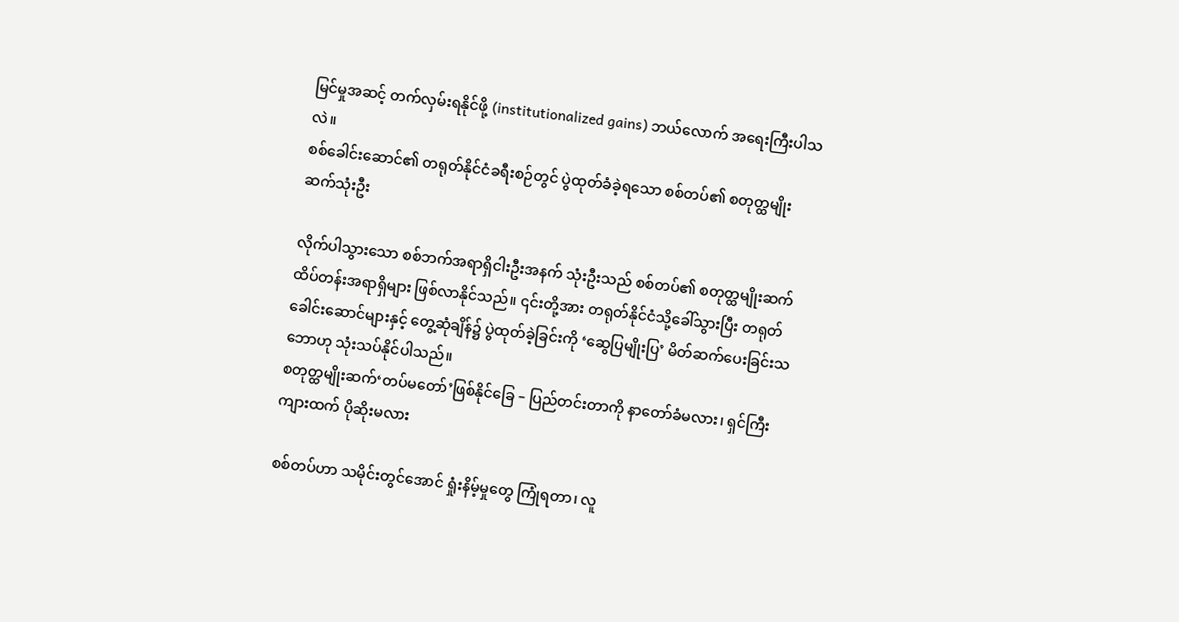မြင်မှုအဆင့် တက်လှမ်းရနိုင်ဖို့ (institutionalized gains) ဘယ်လောက် အရေးကြီးပါသလဲ။
စစ်ခေါင်းဆောင်၏ တရုတ်နိုင်ငံခရီးစဉ်တွင် ပွဲထုတ်ခံခဲ့ရသော စစ်တပ်၏ စတုတ္ထမျိုးဆက်သုံးဦး

လိုက်ပါသွားသော စစ်ဘက်အရာရှိငါးဦးအနက် သုံးဦးသည် စစ်တပ်၏ စတုတ္ထမျိုးဆက် ထိပ်တန်းအရာရှိများ ဖြစ်လာနိုင်သည်။ ၎င်းတို့အား တရုတ်နိုင်ငံသို့ခေါ်သွားပြီး တရုတ်ခေါင်းဆောင်များနှင့် တွေ့ဆုံချိန်၌ ပွဲထုတ်ခဲ့ခြင်းကို ‘ဆွေပြမျိုးပြ’ မိတ်ဆက်ပေးခြင်းသဘောဟု သုံးသပ်နိုင်ပါသည်။
စတုတ္ထမျိုးဆက်‘တပ်မတော်’ဖြစ်နိုင်ခြေ – ပြည်တင်းတာကို နာတော်ခံမလား၊ ရှင်ကြီး ကျားထက် ပိုဆိုးမလား

စစ်တပ်ဟာ သမိုင်းတွင်အောင် ရှုံးနိမ့်မှုတွေ ကြုံရတာ၊ လူ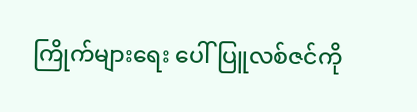ကြိုက်များရေး ပေါ်ပြူလစ်ဇင်ကို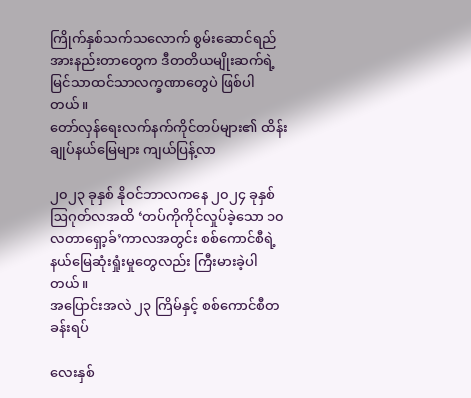ကြိုက်နှစ်သက်သလောက် စွမ်းဆောင်ရည် အားနည်းတာတွေက ဒီတတိယမျိုးဆက်ရဲ့ မြင်သာထင်သာလက္ခဏာတွေပဲ ဖြစ်ပါတယ်။
တော်လှန်ရေးလက်နက်ကိုင်တပ်များ၏ ထိန်းချုပ်နယ်မြေများ ကျယ်ပြန့်လာ

၂၀၂၃ ခုနှစ် နိုဝင်ဘာလကနေ ၂၀၂၄ ခုနှစ် ဩဂုတ်လအထိ ‘တပ်ကိုကိုင်လှုပ်ခဲ့သော ၁၀ လတာရှော့ခ်’ကာလအတွင်း စစ်ကောင်စီရဲ့ နယ်မြေဆုံးရှုံးမှုတွေလည်း ကြီးမားခဲ့ပါတယ်။
အပြောင်းအလဲ ၂၃ ကြိမ်နှင့် စစ်ကောင်စီတခန်းရပ်

လေးနှစ်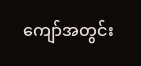ကျော်အတွင်း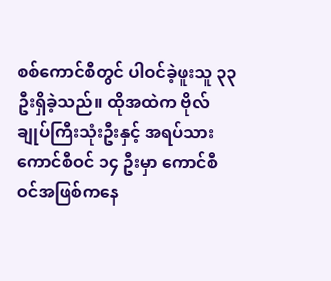စစ်ကောင်စီတွင် ပါဝင်ခဲ့ဖူးသူ ၃၃ ဦးရှိခဲ့သည်။ ထိုအထဲက ဗိုလ်ချုပ်ကြီးသုံးဦးနှင့် အရပ်သားကောင်စီဝင် ၁၄ ဦးမှာ ကောင်စီဝင်အဖြစ်ကနေ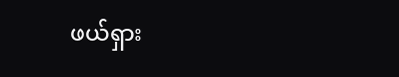ဖယ်ရှား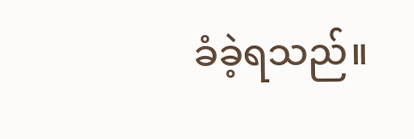ခံခဲ့ရသည်။